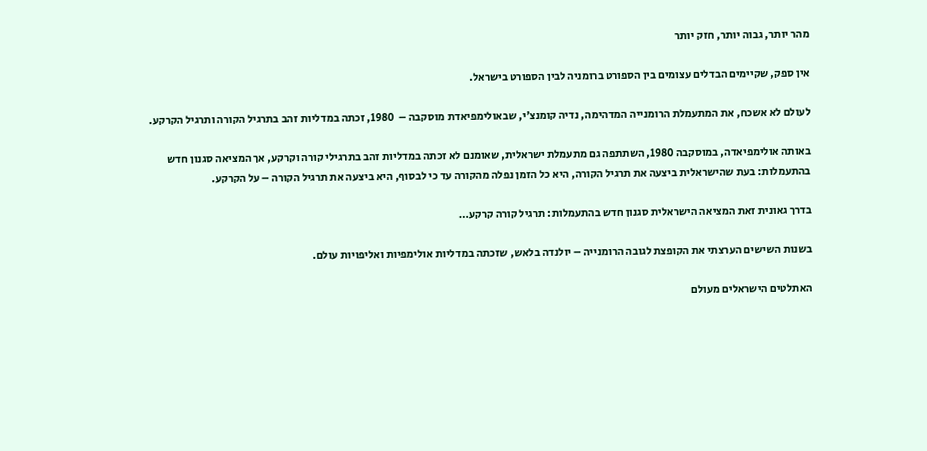מהר יותר, גבוה יותר, חזק יותר

אין ספק, שקיימים הבדלים עצומים בין הספורט ברומניה לבין הספורט בישראל.

לעולם לא אשכח, את המתעמלת הרומנייה המדהימה, נדיה קומנצ’י, שבאולימפיאדת מוסקבה –  1980, זכתה במדליות זהב בתרגיל הקורה ותרגיל הקרקע.

באותה אולימפיאדה, במוסקבה 1980, השתתפה גם מתעמלת ישראלית, שאומנם לא זכתה במדליות זהב בתרגילי קורה וקרקע, אך המציאה סגנון חדש בהתעמלות: בעת שהישראלית ביצעה את תרגיל הקורה, היא כל הזמן נפלה מהקורה עד כי לבסוף, היא ביצעה את תרגיל הקורה – על הקרקע.

בדרך גאונית זאת המציאה הישראלית סגנון חדש בהתעמלות: תרגיל קורה קרקע…

בשנות השישים הערצתי את הקופצת לגובה הרומנייה – יולנדה בלאש, שזכתה במדליות אולימפיות ואליפויות עולם.

האתלטים הישראלים מעולם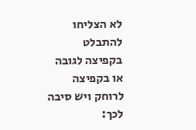לא הצליחו להתבלט בקפיצה לגובה או בקפיצה לרוחק ויש סיבה לכך: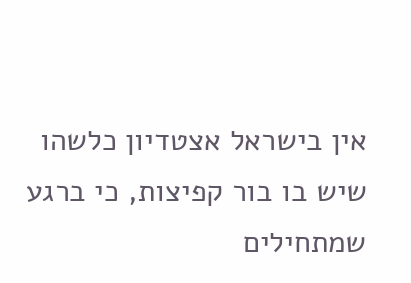אין בישראל אצטדיון כלשהו שיש בו בור קפיצות, כי ברגע שמתחילים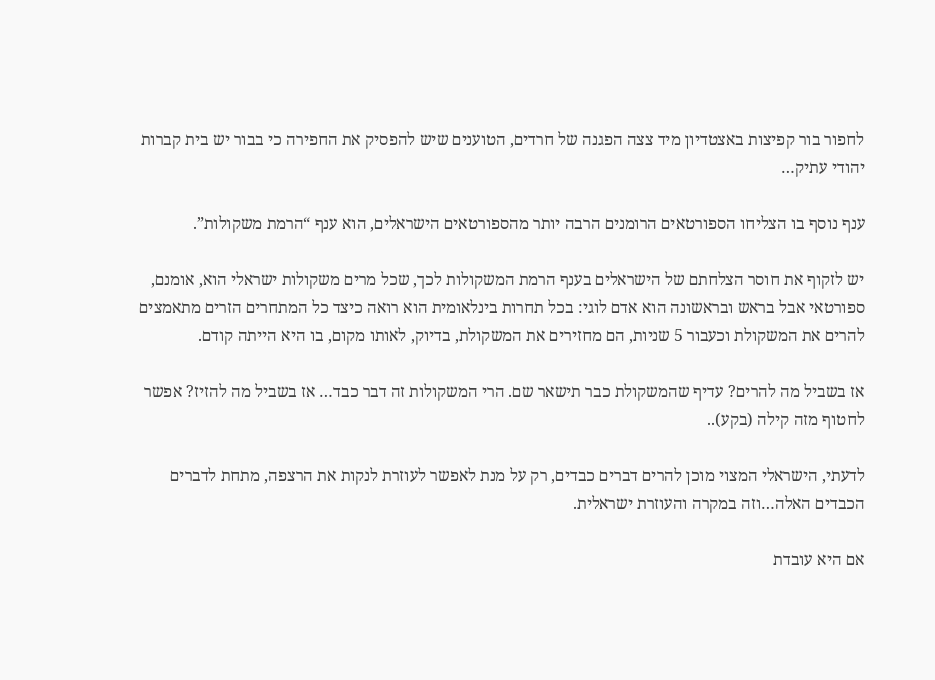לחפור בור קפיצות באצטדיון מיד צצה הפגנה של חרדים, הטוענים שיש להפסיק את החפירה כי בבור יש בית קברות יהודי עתיק…

ענף נוסף בו הצליחו הספורטאים הרומנים הרבה יותר מהספורטאים הישראלים, הוא ענף “הרמת משקולות”.

יש לזקוף את חוסר הצלחתם של הישראלים בענף הרמת המשקולות לכך, שכל מרים משקולות ישראלי הוא, אומנם, ספורטאי אבל בראש ובראשונה הוא אדם לוגי: בכל תחרות בינלאומית הוא רואה כיצד כל המתחרים הזרים מתאמצים להרים את המשקולת וכעבור 5 שניות, הם מחזירים את המשקולת, בדיוק, לאותו מקום, בו היא הייתה קודם.

אז בשביל מה להרים? עדיף שהמשקולת כבר תישאר שם. הרי המשקולות זה דבר כבד… אז בשביל מה להזיז? אפשר לחטוף מזה קילה (בקע)..

לדעתי, הישראלי המצוי מוכן להרים דברים כבדים, רק על מנת לאפשר לעוזרת לנקות את הרצפה, מתחת לדברים הכבדים האלה…וזה במקרה והעוזרת ישראלית.

אם היא עובדת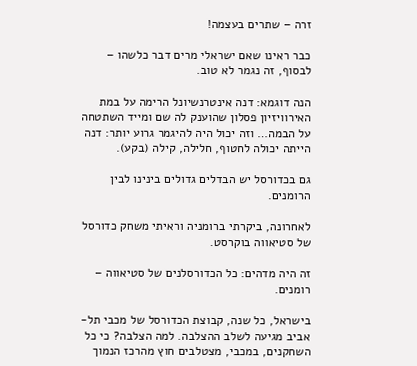זרה – שתרים בעצמה!

כבר ראינו שאם ישראלי מרים דבר כלשהו – לבסוף, זה נגמר לא טוב.

הנה דוגמא: דנה אינטרנשיונל הרימה על במת האירוויזיון פסלון שהוענק לה שם ומייד השתטחה על הבמה… וזה יכול היה להיגמר גרוע יותר: דנה הייתה יכולה לחטוף, חלילה, קילה (בקע).

גם בכדורסל יש הבדלים גדולים בינינו לבין הרומנים.

לאחרונה, ביקרתי ברומניה וראיתי משחק כדורסל של סטיאווה בוקרסט.

זה היה מדהים: כל הכדורסלנים של סטיאווה – רומנים.

בישראל, כל שנה, קבוצת הכדורסל של מכבי תל-אביב מגיעה לשלב ההצלבה. למה הצלבה? כי כל השחקנים, במכבי, מצטלבים חוץ מהרכז הנמוך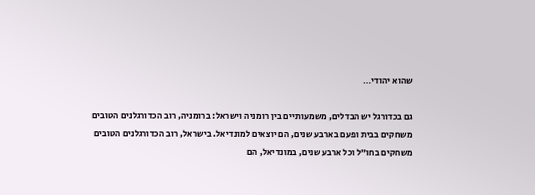שהוא יהודי…

גם בכדורגל יש הבדלים, משמעותיים בין רומניה וישראל: ברומניה, רוב הכדורגלנים הטובים משחקים בבית ופעם בארבע שנים, הם יוצאים למונדיאל. בישראל, רוב הכדורגלנים הטובים משחקים בחו”ל וכל ארבע שנים, במונדיאל, הם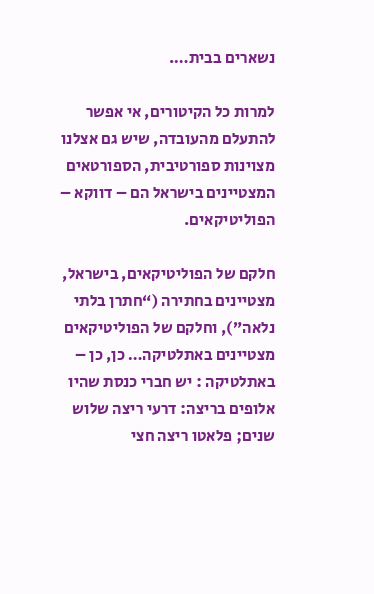נשארים בבית….

למרות כל הקיטורים, אי אפשר להתעלם מהעובדה, שיש גם אצלנו מצוינות ספורטיבית, הספורטאים המצטיינים בישראל הם – דווקא – הפוליטיקאים.

חלקם של הפוליטיקאים, בישראל, מצטיינים בחתירה (“חתרן בלתי נלאה”), וחלקם של הפוליטיקאים מצטיינים באתלטיקה… כן, כן – באתלטיקה : יש חברי כנסת שהיו אלופים בריצה: דרעי ריצה שלוש שנים; פלאטו ריצה חצי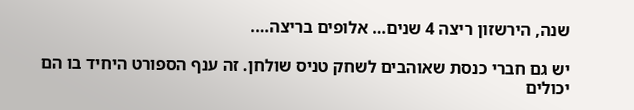שנה, הירשזון ריצה 4 שנים… אלופים בריצה….

יש גם חברי כנסת שאוהבים לשחק טניס שולחן. זה ענף הספורט היחיד בו הם יכולים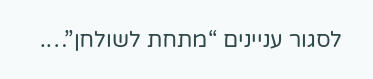לסגור עניינים “מתחת לשולחן”….